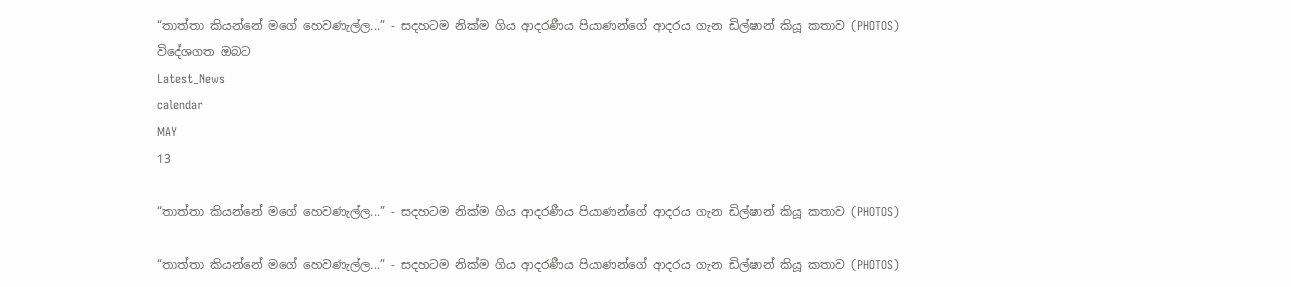“තාත්තා කියන්නේ මගේ හෙවණැල්ල...” - සදහටම නික්ම ගිය ආදරණීය පියාණන්ගේ ආදරය ගැන ඩිල්ෂාන් කියූ කතාව (PHOTOS)
විදේශගත ඔබට
Latest_News
calendar
MAY
13

“තාත්තා කියන්නේ මගේ හෙවණැල්ල...” - සදහටම නික්ම ගිය ආදරණීය පියාණන්ගේ ආදරය ගැන ඩිල්ෂාන් කියූ කතාව (PHOTOS)

“තාත්තා කියන්නේ මගේ හෙවණැල්ල...” - සදහටම නික්ම ගිය ආදරණීය පියාණන්ගේ ආදරය ගැන ඩිල්ෂාන් කියූ කතාව (PHOTOS)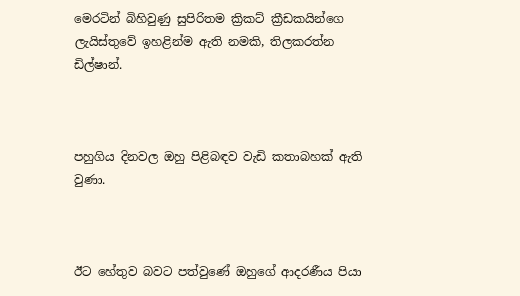මෙරටින් බිහිවුණු සුපිරිතම ක්‍රිකට් ක්‍රීඩකයින්ගෙ ලැයිස්තුවේ ඉහළින්ම ඇති නමකි, තිලකරත්න ඩිල්ෂාන්.



පහුගිය දිනවල ඔහු පිළිබඳව වැඩි කතාබහක් ඇති වුණා.



ඊට හේතුව බවට පත්වුණේ ඔහුගේ ආදරණීය පියා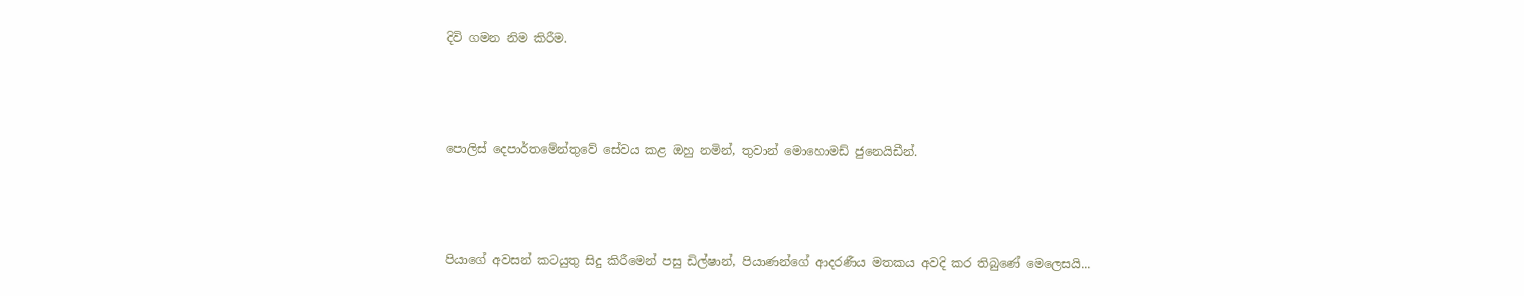දිවි ගමන නිම කිරීම.



පොලිස් දෙපාර්තමේන්තුවේ සේවය කළ ඔහු නමින්, තුවාන් මොහොමඩ් ජුනෙයිඩීන්.



පියාගේ අවසන් කටයුතු සිදු කිරීමෙන් පසු ඩිල්ෂාන්, පියාණන්ගේ ආදරණීය මතකය අවදි කර තිබුණේ මෙලෙසයි...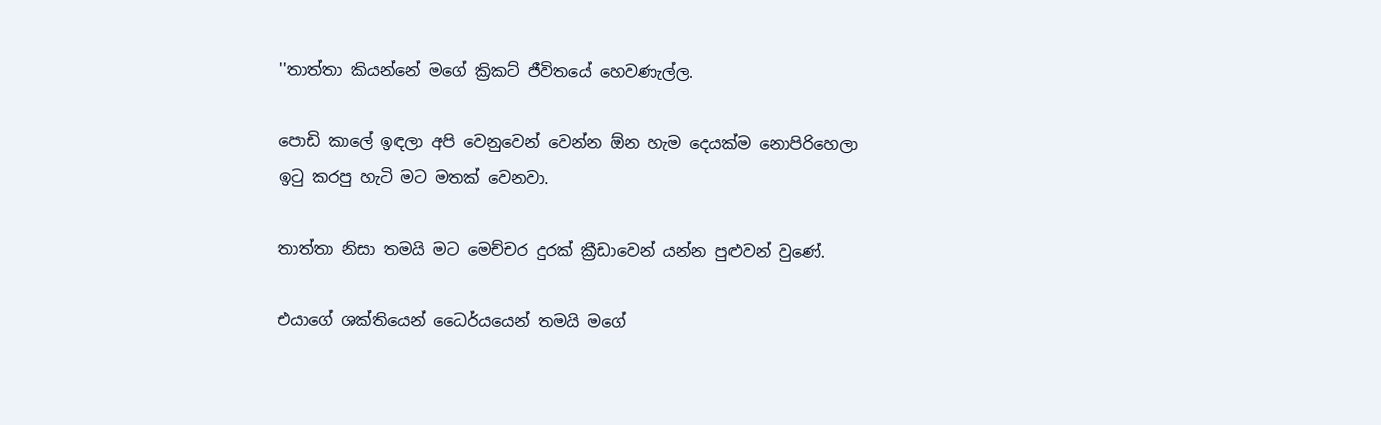''තාත්තා කියන්නේ මගේ ක්‍රිකට් ජීවිතයේ හෙවණැල්ල.

පොඩි කාලේ ඉඳලා අපි වෙනුවෙන් වෙන්න ඕන හැම දෙයක්ම නොපිරිහෙලා ඉටු කරපු හැටි මට මතක් වෙනවා.

තාත්තා නිසා තමයි මට මෙච්චර දුරක් ක්‍රීඩාවෙන් යන්න පුළුවන් වුණේ.

එයාගේ ශක්තියෙන් ධෛර්යයෙන් තමයි මගේ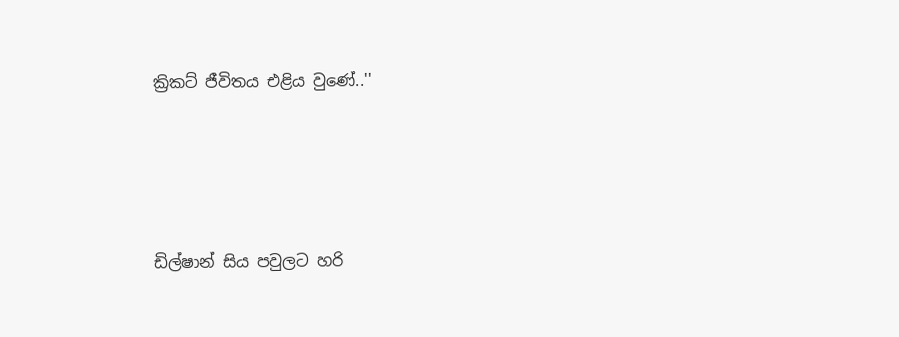ක්‍රිකට් ජීවිතය එළිය වුණේ..''





ඩිල්ෂාන් සිය පවුලට හරි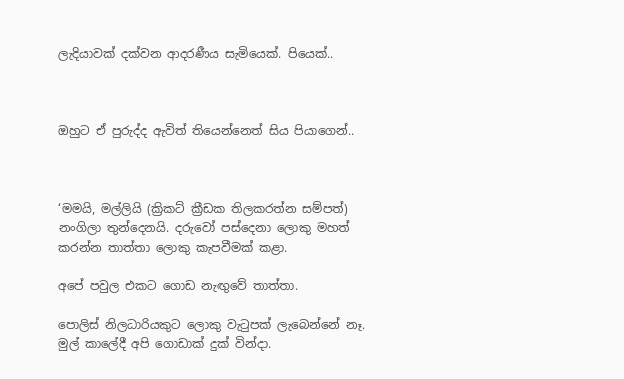ලැදියාවක් දක්වන ආදරණීය සැමියෙක්. පියෙක්..



ඔහුට ඒ පුරුද්ද ඇවිත් තියෙන්නෙත් සිය පියාගෙන්..



‘මමයි, මල්ලියි (ක්‍රිකට් ක්‍රීඩක තිලකරත්න සම්පත්) නංගිලා තුන්දෙනයි. දරුවෝ පස්දෙනා ලොකු මහත් කරන්න තාත්තා ලොකු කැපවීමක් කළා.

අපේ පවුල එකට ගොඩ නැඟුවේ තාත්තා.

පොලිස් නිලධාරියකුට ලොකු වැටුපක් ලැබෙන්නේ නෑ. මුල් කාලේදී අපි ගොඩාක් දුක් වින්දා.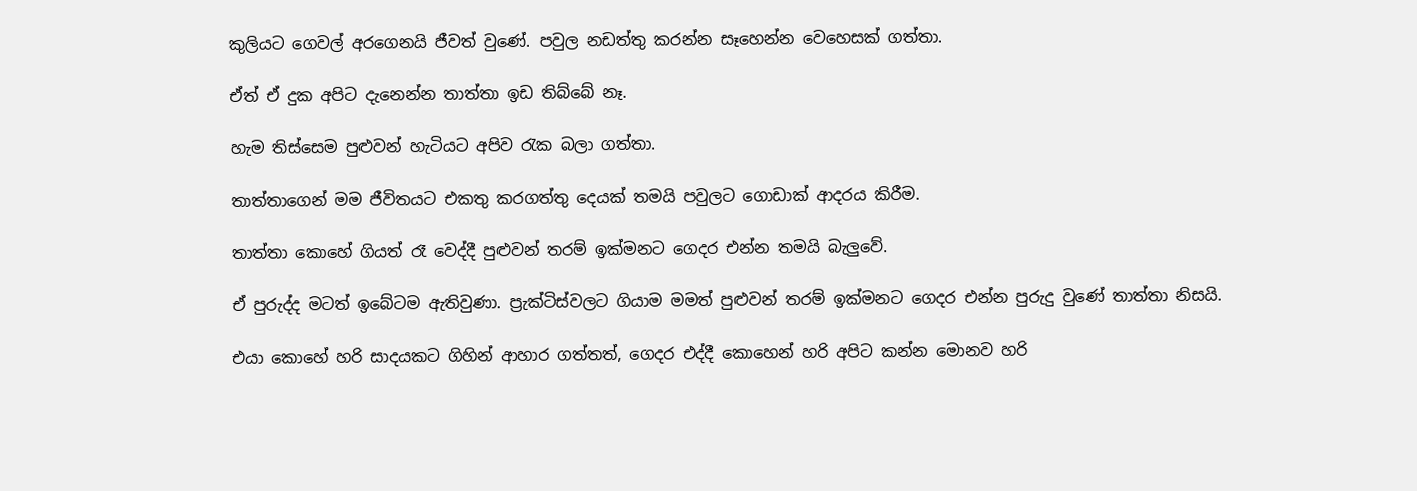කුලියට ගෙවල් අරගෙනයි ජීවත් වුණේ. පවුල නඩත්තු කරන්න සෑහෙන්න වෙහෙසක් ගත්තා.

ඒත් ඒ දුක අපිට දැනෙන්න තාත්තා ඉඩ තිබ්බේ නෑ.

හැම තිස්සෙම පුළුවන් හැටියට අපිව රැක බලා ගත්තා.

තාත්තාගෙන් මම ජීවිතයට එකතු කරගත්තු දෙයක් තමයි පවුලට ගොඩාක් ආදරය කිරීම.

තාත්තා කොහේ ගියත් රෑ වෙද්දී පුළුවන් තරම් ඉක්මනට ගෙදර එන්න තමයි බැලුවේ.

ඒ පුරුද්ද මටත් ඉබේටම ඇතිවුණා. ප්‍රැක්ටිස්වලට ගියාම මමත් පුළුවන් තරම් ඉක්මනට ගෙදර එන්න පුරුදු වුණේ තාත්තා නිසයි.

එයා කොහේ හරි සාදයකට ගිහින් ආහාර ගත්තත්, ගෙදර එද්දී කොහෙන් හරි අපිට කන්න මොනව හරි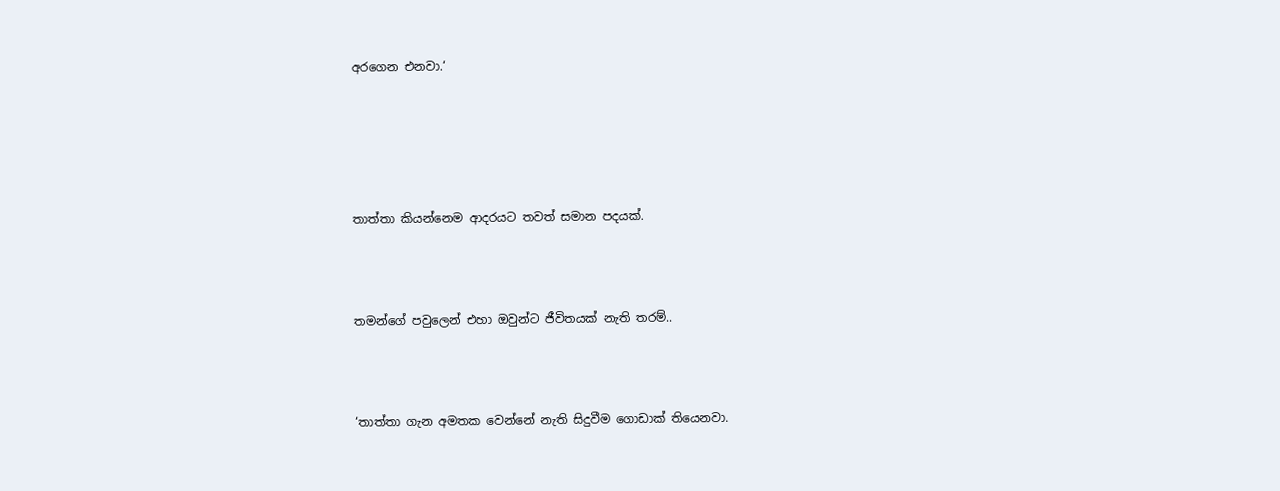අරගෙන එනවා.‘





තාත්තා කියන්නෙම ආදරයට තවත් සමාන පදයක්.



තමන්ගේ පවුලෙන් එහා ඔවුන්ට ජීවිතයක් නැති තරම්..



‘තාත්තා ගැන අමතක වෙන්නේ නැති සිදුවීම ගොඩාක් තියෙනවා.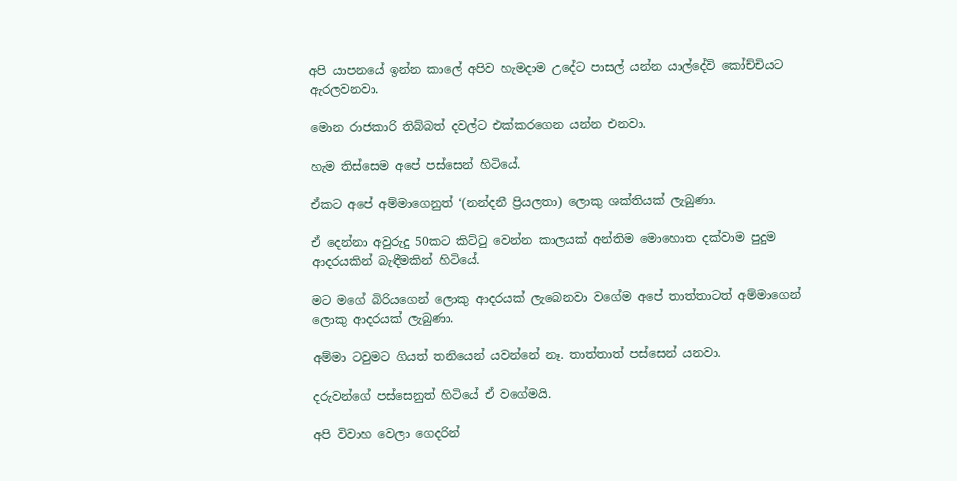අපි යාපනයේ ඉන්න කාලේ අපිව හැමදාම උදේට පාසල් යන්න යාල්දේවි කෝච්චියට ඇරලවනවා.

මොන රාජකාරි තිබ්බත් දවල්ට එක්කරගෙන යන්න එනවා.

හැම තිස්සෙම අපේ පස්සෙන් හිටියේ.

ඒකට අපේ අම්මාගෙනුත් ‘(නන්දනී ප්‍රියලතා) ලොකු ශක්තියක් ලැබුණා.

ඒ දෙන්නා අවුරුදු 50කට කිට්ටු වෙන්න කාලයක් අන්තිම මොහොත දක්වාම පුදුම ආදරයකින් බැඳීමකින් හිටියේ.

මට මගේ බිරියගෙන් ලොකු ආදරයක් ලැබෙනවා වගේම අපේ තාත්තාටත් අම්මාගෙන් ලොකු ආදරයක් ලැබුණා.

අම්මා ටවුමට ගියත් තනියෙන් යවන්නේ නෑ. තාත්තාත් පස්සෙන් යනවා.

දරුවන්ගේ පස්සෙනුත් හිටියේ ඒ වගේමයි.

අපි විවාහ වෙලා ගෙදරින්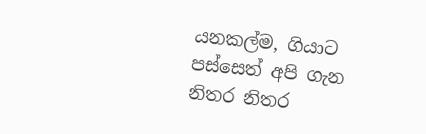යනකල්ම, ගියාට පස්සෙත් අපි ගැන නිතර නිතර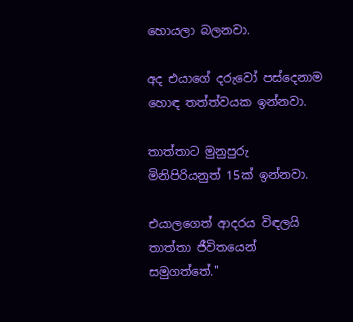හොයලා බලනවා.

අද එයාගේ දරුවෝ පස්දෙනාම හොඳ තත්ත්වයක ඉන්නවා.

තාත්තාට මුනුපුරු මිනිපිරියනුත් 15ක් ඉන්නවා.

එයාලගෙත් ආදරය විඳලයි තාත්තා ජීවිතයෙන් සමුගත්තේ.''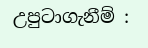උපුටාගැනීම් :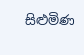සිළුමිණ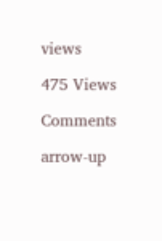views

475 Views

Comments

arrow-up